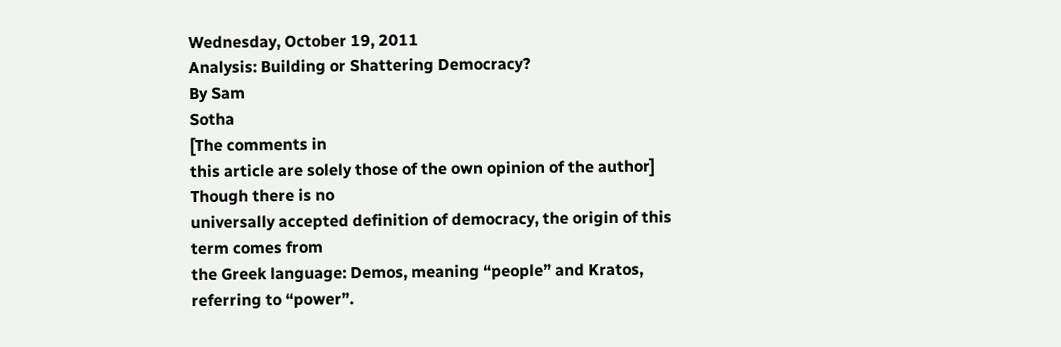Wednesday, October 19, 2011
Analysis: Building or Shattering Democracy?
By Sam
Sotha
[The comments in
this article are solely those of the own opinion of the author]
Though there is no
universally accepted definition of democracy, the origin of this term comes from
the Greek language: Demos, meaning “people” and Kratos, referring to “power”.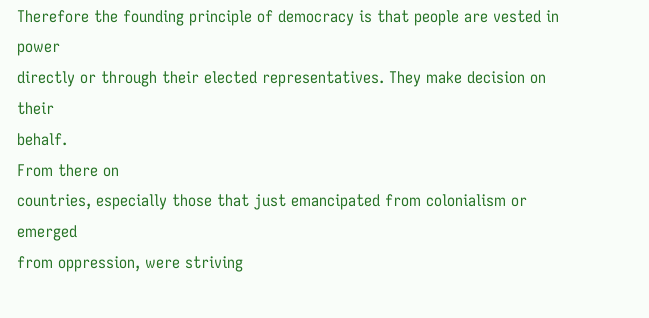Therefore the founding principle of democracy is that people are vested in power
directly or through their elected representatives. They make decision on their
behalf.
From there on
countries, especially those that just emancipated from colonialism or emerged
from oppression, were striving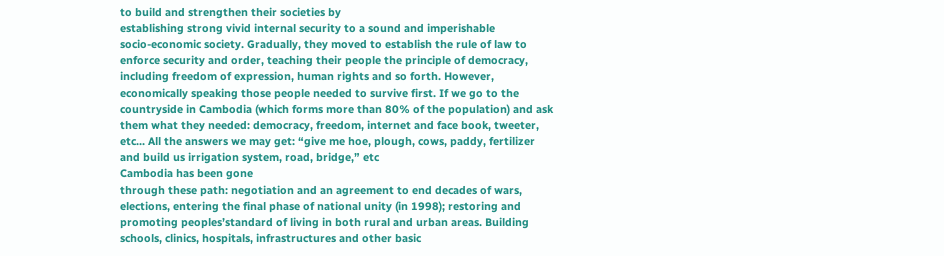to build and strengthen their societies by
establishing strong vivid internal security to a sound and imperishable
socio-economic society. Gradually, they moved to establish the rule of law to
enforce security and order, teaching their people the principle of democracy,
including freedom of expression, human rights and so forth. However,
economically speaking those people needed to survive first. If we go to the
countryside in Cambodia (which forms more than 80% of the population) and ask
them what they needed: democracy, freedom, internet and face book, tweeter,
etc... All the answers we may get: “give me hoe, plough, cows, paddy, fertilizer
and build us irrigation system, road, bridge,” etc
Cambodia has been gone
through these path: negotiation and an agreement to end decades of wars,
elections, entering the final phase of national unity (in 1998); restoring and
promoting peoples’standard of living in both rural and urban areas. Building
schools, clinics, hospitals, infrastructures and other basic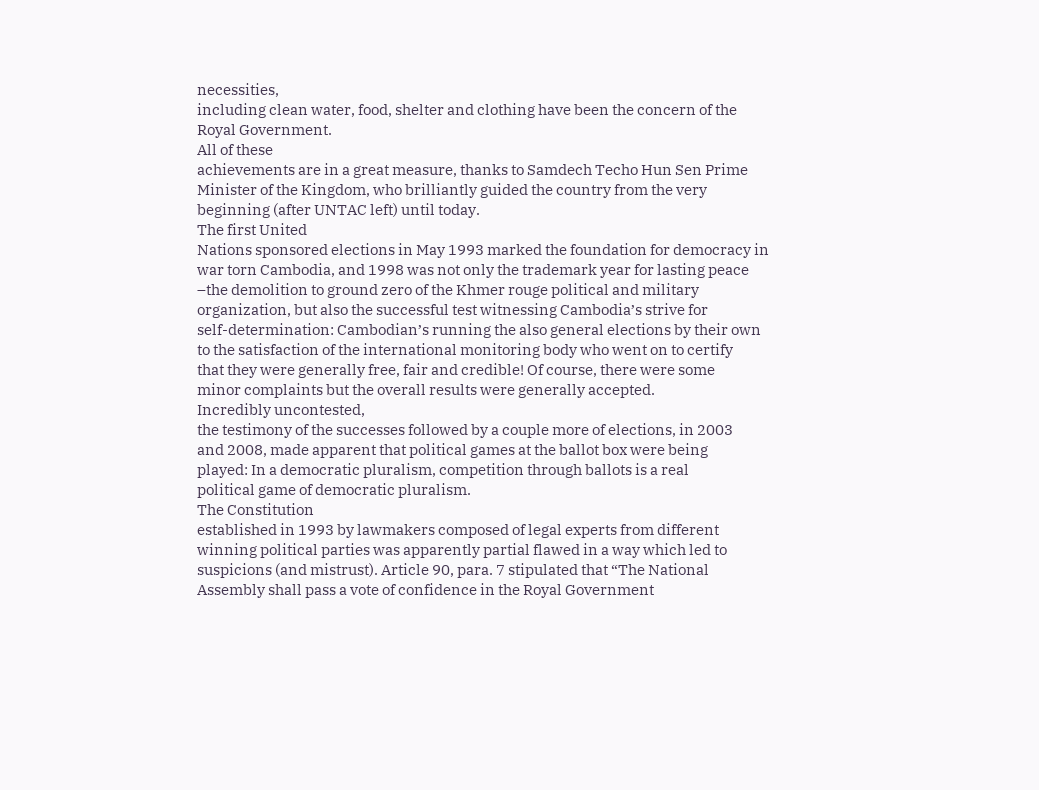necessities,
including clean water, food, shelter and clothing have been the concern of the
Royal Government.
All of these
achievements are in a great measure, thanks to Samdech Techo Hun Sen Prime
Minister of the Kingdom, who brilliantly guided the country from the very
beginning (after UNTAC left) until today.
The first United
Nations sponsored elections in May 1993 marked the foundation for democracy in
war torn Cambodia, and 1998 was not only the trademark year for lasting peace
–the demolition to ground zero of the Khmer rouge political and military
organization, but also the successful test witnessing Cambodia’s strive for
self-determination: Cambodian’s running the also general elections by their own
to the satisfaction of the international monitoring body who went on to certify
that they were generally free, fair and credible! Of course, there were some
minor complaints but the overall results were generally accepted.
Incredibly uncontested,
the testimony of the successes followed by a couple more of elections, in 2003
and 2008, made apparent that political games at the ballot box were being
played: In a democratic pluralism, competition through ballots is a real
political game of democratic pluralism.
The Constitution
established in 1993 by lawmakers composed of legal experts from different
winning political parties was apparently partial flawed in a way which led to
suspicions (and mistrust). Article 90, para. 7 stipulated that “The National
Assembly shall pass a vote of confidence in the Royal Government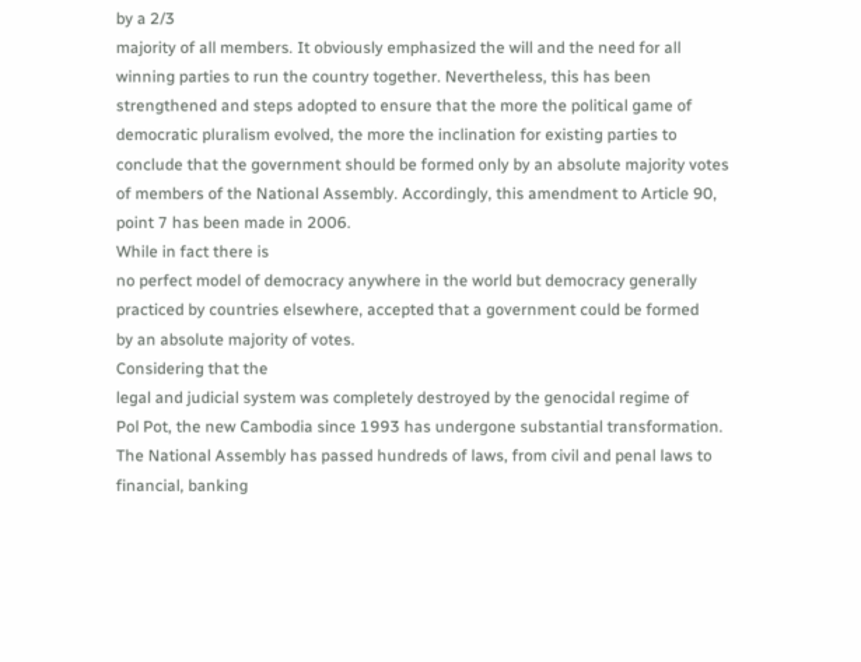by a 2/3
majority of all members. It obviously emphasized the will and the need for all
winning parties to run the country together. Nevertheless, this has been
strengthened and steps adopted to ensure that the more the political game of
democratic pluralism evolved, the more the inclination for existing parties to
conclude that the government should be formed only by an absolute majority votes
of members of the National Assembly. Accordingly, this amendment to Article 90,
point 7 has been made in 2006.
While in fact there is
no perfect model of democracy anywhere in the world but democracy generally
practiced by countries elsewhere, accepted that a government could be formed
by an absolute majority of votes.
Considering that the
legal and judicial system was completely destroyed by the genocidal regime of
Pol Pot, the new Cambodia since 1993 has undergone substantial transformation.
The National Assembly has passed hundreds of laws, from civil and penal laws to
financial, banking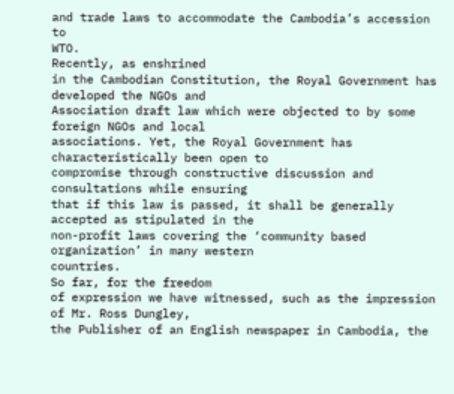and trade laws to accommodate the Cambodia’s accession to
WTO.
Recently, as enshrined
in the Cambodian Constitution, the Royal Government has developed the NGOs and
Association draft law which were objected to by some foreign NGOs and local
associations. Yet, the Royal Government has characteristically been open to
compromise through constructive discussion and consultations while ensuring
that if this law is passed, it shall be generally accepted as stipulated in the
non-profit laws covering the ‘community based organization’ in many western
countries.
So far, for the freedom
of expression we have witnessed, such as the impression of Mr. Ross Dungley,
the Publisher of an English newspaper in Cambodia, the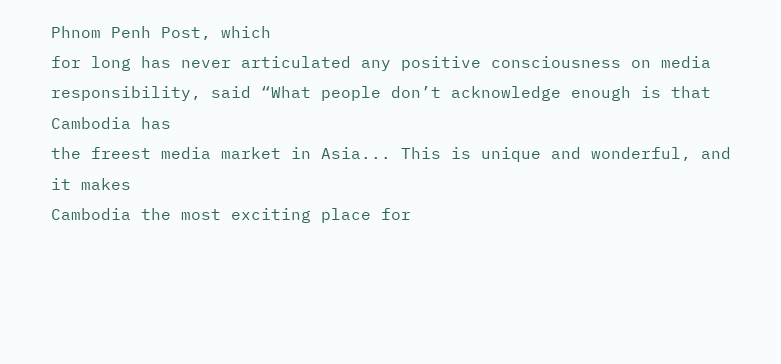Phnom Penh Post, which
for long has never articulated any positive consciousness on media
responsibility, said “What people don’t acknowledge enough is that Cambodia has
the freest media market in Asia... This is unique and wonderful, and it makes
Cambodia the most exciting place for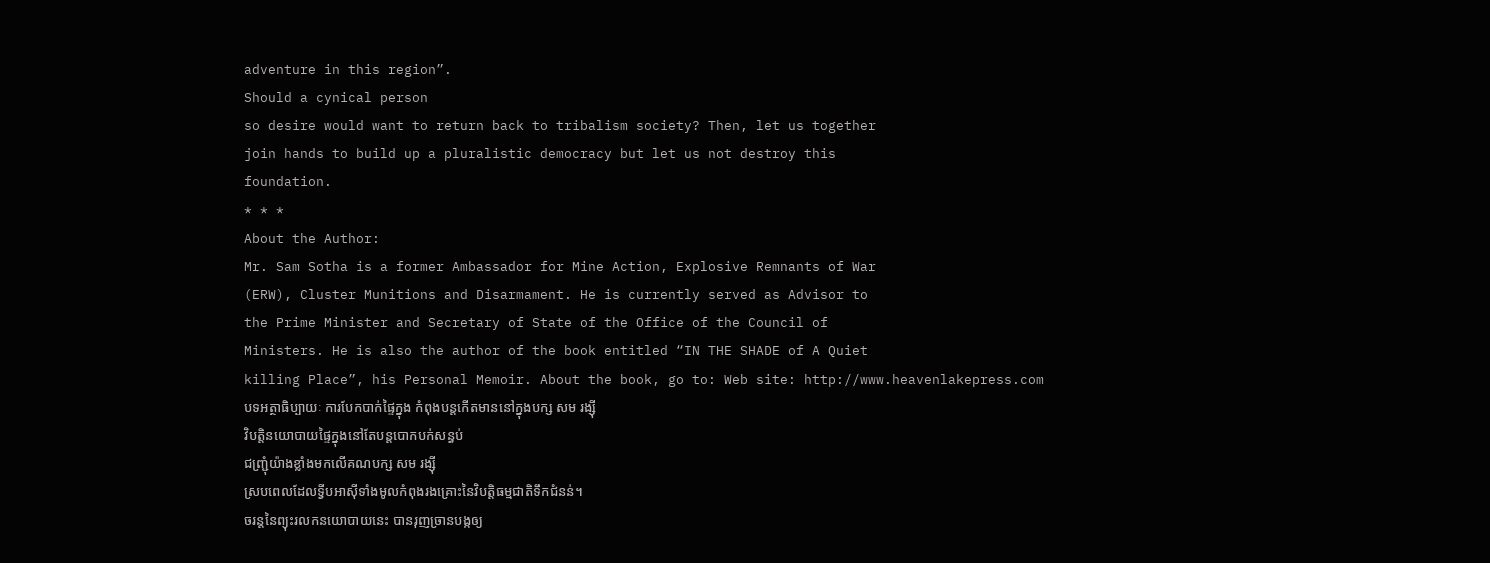adventure in this region”.
Should a cynical person
so desire would want to return back to tribalism society? Then, let us together
join hands to build up a pluralistic democracy but let us not destroy this
foundation.
* * *
About the Author:
Mr. Sam Sotha is a former Ambassador for Mine Action, Explosive Remnants of War
(ERW), Cluster Munitions and Disarmament. He is currently served as Advisor to
the Prime Minister and Secretary of State of the Office of the Council of
Ministers. He is also the author of the book entitled “IN THE SHADE of A Quiet
killing Place”, his Personal Memoir. About the book, go to: Web site: http://www.heavenlakepress.com
បទអត្ថាធិប្បាយៈ ការបែកបាក់ផ្ទៃក្នុង កំពុងបន្តកើតមាននៅក្នុងបក្ស សម រង្ស៊ី
វិបត្តិនយោបាយផ្ទៃក្នុងនៅតែបន្តបោកបក់សន្ធប់
ជញ្រ្ជុំយ៉ាងខ្លាំងមកលើគណបក្ស សម រង្ស៊ី
ស្របពេលដែលទ្វីបអាស៊ីទាំងមូលកំពុងរងគ្រោះនៃវិបត្តិធម្មជាតិទឹកជំនន់។
ចរន្តនៃព្យុះរលកនយោបាយនេះ បានរុញច្រានបង្កឲ្យ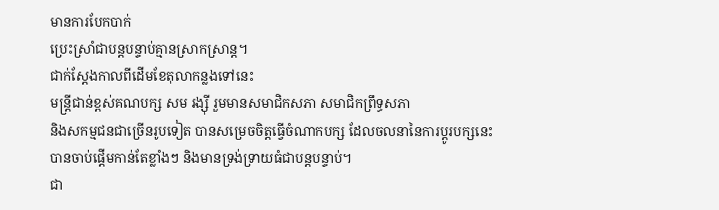មានការបែកបាក់
ប្រេះស្រាំជាបន្តបន្ទាប់គ្មានស្រាកស្រាន្ត។
ជាក់ស្តែងកាលពីដើមខែតុលាកន្លងទៅនេះ
មន្ត្រីជាន់ខ្ពស់គណបក្ស សម រង្ស៊ី រួមមានសមាជិកសភា សមាជិកព្រឹទ្ធសភា
និងសកម្មជនជាច្រើនរូបទៀត បានសម្រេចចិត្តធ្វើចំណាកបក្ស ដែលចលនានៃការប្តូរបក្សនេះ
បានចាប់ផ្តើមកាន់តែខ្លាំងៗ និងមានទ្រង់ទ្រាយធំជាបន្តបន្ទាប់។
ជា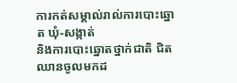ការកត់សម្គាល់រាល់ការបោះឆ្នោត ឃុំ-សង្កាត់
និងការបោះឆ្នោតថ្នាក់ជាតិ ជិតឈានចូលមកដ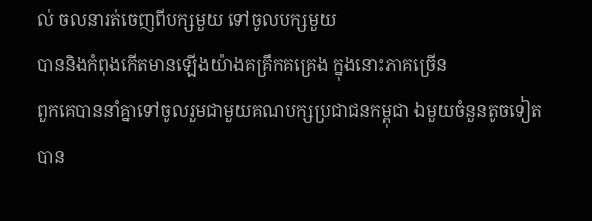ល់ ចលនារត់ចេញពីបក្សមួយ ទៅចូលបក្សមួយ
បាននិងកំពុងកើតមានឡើងយ៉ាងគគ្រឹកគគ្រេង ក្នុងនោះភាគច្រើន
ពួកគេបាននាំគ្នាទៅចូលរួមជាមួយគណបក្សប្រជាជនកម្ពុជា ឯមួយចំនួនតូចទៀត
បាន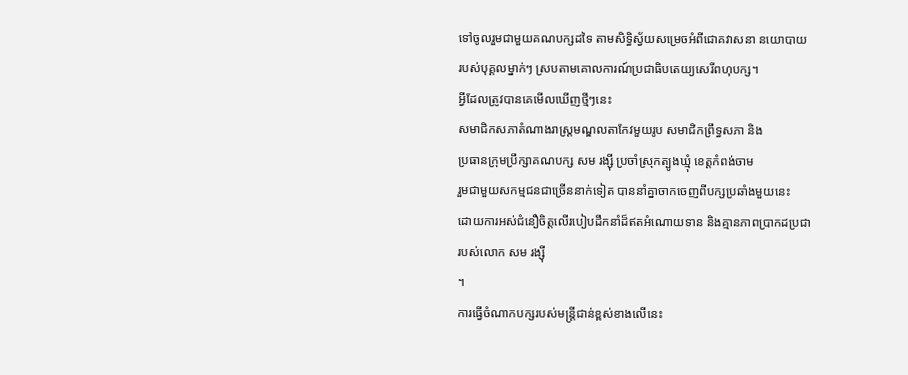ទៅចូលរួមជាមួយគណបក្សដទៃ តាមសិទ្ធិស្វ័យសម្រេចអំពីជោគវាសនា នយោបាយ
របស់បុគ្គលម្នាក់ៗ ស្របតាមគោលការណ៍ប្រជាធិបតេយ្យសេរីពហុបក្ស។
អ្វីដែលត្រូវបានគេមើលឃើញថ្មីៗនេះ
សមាជិកសភាតំណាងរាស្ត្រមណ្ឌលតាកែវមួយរូប សមាជិកព្រឹទ្ធសភា និង
ប្រធានក្រុមប្រឹក្សាគណបក្ស សម រង្ស៊ី ប្រចាំស្រុកត្បូងឃ្មុំ ខេត្តកំពង់ចាម
រួមជាមួយសកម្មជនជាច្រើននាក់ទៀត បាននាំគ្នាចាកចេញពីបក្សប្រឆាំងមួយនេះ
ដោយការអស់ជំនឿចិត្តលើរបៀបដឹកនាំដ៏ឥតអំណោយទាន និងគ្មានភាពប្រាកដប្រជា
របស់លោក សម រង្ស៊ី
។
ការធ្វើចំណាកបក្សរបស់មន្ត្រីជាន់ខ្ពស់ខាងលើនេះ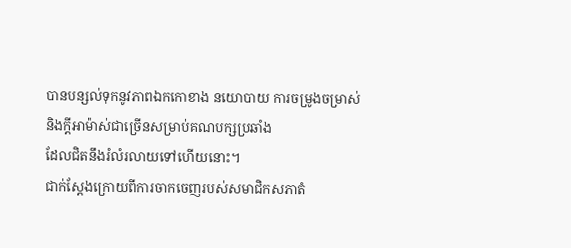បានបន្សល់ទុកនូវភាពឯកកោខាង នយោបាយ ការចម្រូងចម្រាស់
និងក្តីអាម៉ាស់ជាច្រើនសម្រាប់គណបក្សប្រឆាំង
ដែលជិតនឹងរំលំរលាយទៅហើយនោះ។
ជាក់ស្តែងក្រោយពីការចាកចេញរបស់សមាជិកសភាតំ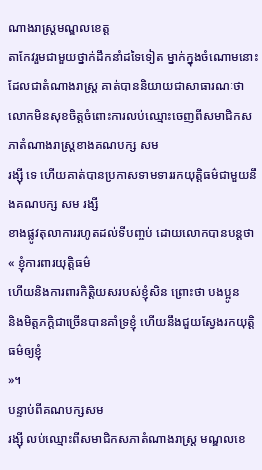ណាងរាស្ត្រមណ្ឌលខេត្ត
តាកែវរួមជាមួយថ្នាក់ដឹកនាំដទៃទៀត ម្នាក់ក្នុងចំណោមនោះ
ដែលជាតំណាងរាស្ត្រ គាត់បាននិយាយជាសាធារណៈថា
លោកមិនសុខចិត្តចំពោះការលប់ឈ្មោះចេញពីសមាជិកសភាតំណាងរាស្ត្រខាងគណបក្ស សម
រង្ស៊ី ទេ ហើយគាត់បានប្រកាសទាមទាររកយុត្តិធម៌ជាមួយនឹងគណបក្ស សម រង្សី
ខាងផ្លូវតុលាការរហូតដល់ទីបញ្ចប់ ដោយលោកបានបន្តថា « ខ្ញុំការពារយុត្តិធម៌
ហើយនិងការពារកិត្តិយសរបស់ខ្ញុំសិន ព្រោះថា បងប្អូន
និងមិត្តភក្តិជាច្រើនបានគាំទ្រខ្ញុំ ហើយនឹងជួយស្វែងរកយុត្តិធម៌ឲ្យខ្ញុំ
»។
បន្ទាប់ពីគណបក្សសម
រង្ស៊ី លប់ឈ្មោះពីសមាជិកសភាតំណាងរាស្រ្ត មណ្ឌលខេ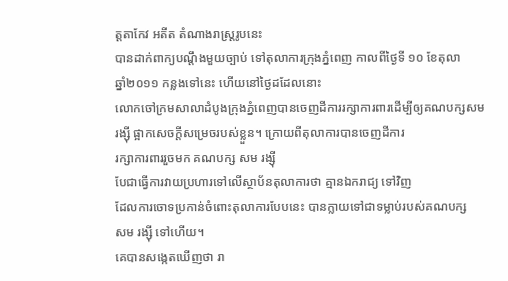ត្តតាកែវ អតីត តំណាងរាស្រ្តរូបនេះ
បានដាក់ពាក្យបណ្តឹងមួយច្បាប់ ទៅតុលាការក្រុងភ្នំពេញ កាលពីថ្ងៃទី ១០ ខែតុលា
ឆ្នាំ២០១១ កន្លងទៅនេះ ហើយនៅថ្ងៃដដែលនោះ
លោកចៅក្រមសាលាដំបូងក្រុងភ្នំពេញបានចេញដីការរក្សាការពារដើម្បីឲ្យគណបក្សសម
រង្ស៊ី ផ្អាកសេចក្តីសម្រេចរបស់ខ្លួន។ ក្រោយពីតុលាការបានចេញដីការ
រក្សាការពាររួចមក គណបក្ស សម រង្ស៊ី
បែជាធ្វើការវាយប្រហារទៅលើស្ថាប័នតុលាការថា គ្មានឯករាជ្យ ទៅវិញ
ដែលការចោទប្រកាន់ចំពោះតុលាការបែបនេះ បានក្លាយទៅជាទម្លាប់របស់គណបក្ស
សម រង្ស៊ី ទៅហើយ។
គេបានសង្កេតឃើញថា រា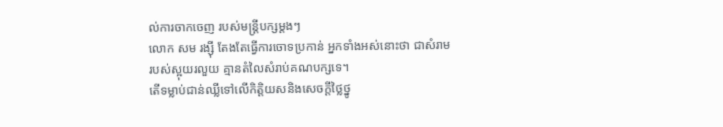ល់ការចាកចេញ របស់មន្រ្តីបក្សម្តងៗ
លោក សម រង្ស៊ី តែងតែធ្វើការចោទប្រកាន់ អ្នកទាំងអស់នោះថា ជាសំរាម
របស់ស្អុយរលួយ គ្មានតំលៃសំរាប់គណបក្សទេ។
តើទម្លាប់ជាន់ឈ្លីទៅលើកិត្តិយសនិងសេចក្តីថ្លៃថ្នូ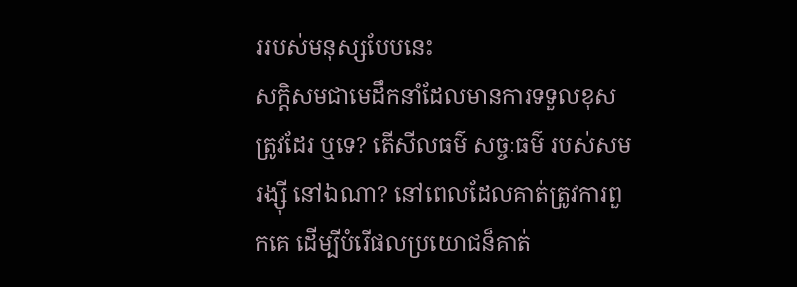ររបស់មនុស្សបែបនេះ
សក្តិសមជាមេដឹកនាំដែលមានការទទួលខុសត្រូវដែរ ឬទេ? តើសីលធម៌ សច្ចៈធម៌ របស់សម
រង្ស៊ី នៅឯណា? នៅពេលដែលគាត់ត្រូវការពួកគេ ដើម្បីបំរើផលប្រយោជន៏គាត់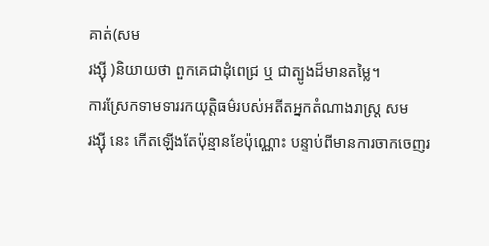គាត់(សម
រង្ស៊ី )និយាយថា ពួកគេជាដុំពេជ្រ ឬ ជាត្បូងដ៏មានតម្លៃ។
ការស្រែកទាមទាររកយុត្តិធម៌របស់អតីតអ្នកតំណាងរាស្ត្រ សម
រង្ស៊ី នេះ កើតឡើងតែប៉ុន្មានខែប៉ុណ្ណោះ បន្ទាប់ពីមានការចាកចេញរ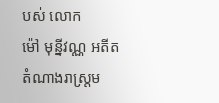បស់ លោក
ម៉ៅ មុន្នីវណ្ណ អតីតតំណាងរាស្រ្តម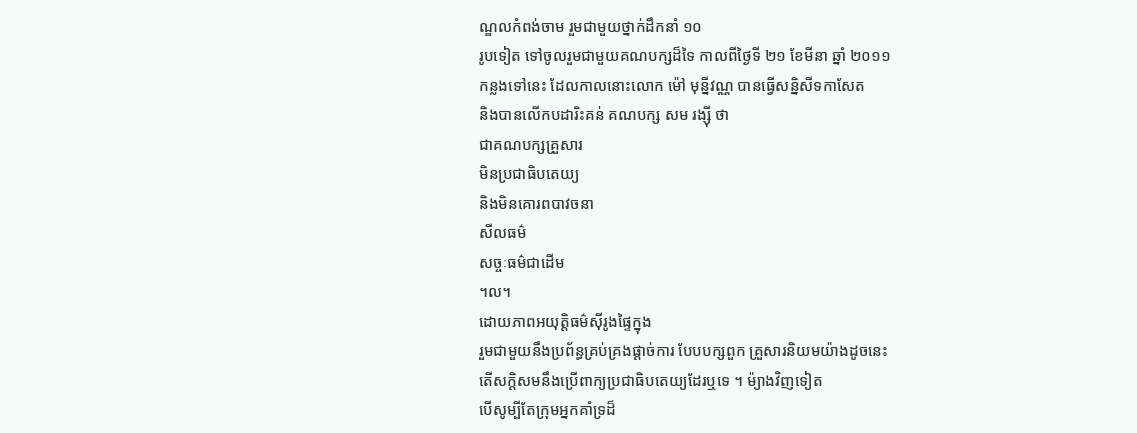ណ្ឌលកំពង់ចាម រួមជាមួយថ្នាក់ដឹកនាំ ១០
រូបទៀត ទៅចូលរួមជាមួយគណបក្សដ៏ទៃ កាលពីថ្ងៃទី ២១ ខែមីនា ឆ្នាំ ២០១១
កន្លងទៅនេះ ដែលកាលនោះលោក ម៉ៅ មុន្នីវណ្ណ បានធ្វើសន្និសីទកាសែត
និងបានលើកបដារិះគន់ គណបក្ស សម រង្ស៊ី ថា
ជាគណបក្សគ្រួសារ
មិនប្រជាធិបតេយ្យ
និងមិនគោរពបាវចនា
សីលធម៌
សច្ចៈធម៌ជាដើម
។ល។
ដោយភាពអយុត្តិធម៌ស៊ីរូងផ្ទៃក្នុង
រួមជាមួយនឹងប្រព័ន្ធគ្រប់គ្រងផ្តាច់ការ បែបបក្សពួក គ្រួសារនិយមយ៉ាងដូចនេះ
តើសក្តិសមនឹងប្រើពាក្យប្រជាធិបតេយ្យដែរឬទេ ។ ម៉្យាងវិញទៀត
បើសូម្បីតែក្រុមអ្នកគាំទ្រដ៏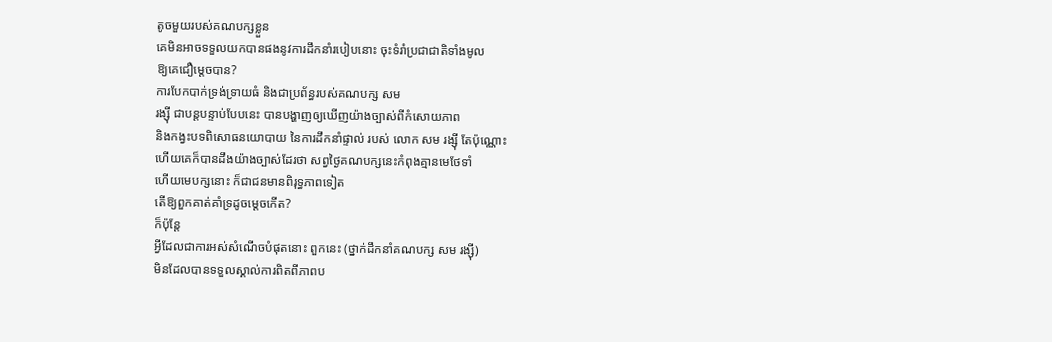តូចមួយរបស់គណបក្សខ្លួន
គេមិនអាចទទួលយកបានផងនូវការដឹកនាំរបៀបនោះ ចុះទំរាំប្រជាជាតិទាំងមូល
ឱ្យគេជឿម្តេចបាន?
ការបែកបាក់ទ្រង់ទ្រាយធំ និងជាប្រព័ន្ធរបស់គណបក្ស សម
រង្ស៊ី ជាបន្តបន្ទាប់បែបនេះ បានបង្ហាញឲ្យឃើញយ៉ាងច្បាស់ពីកំសោយភាព
និងកង្វះបទពិសោធនយោបាយ នៃការដឹកនាំផ្ទាល់ របស់ លោក សម រង្ស៊ី តែប៉ុណ្ណោះ
ហើយគេក៏បានដឹងយ៉ាងច្បាស់ដែរថា សព្វថ្ងៃគណបក្សនេះកំពុងគ្មានមេថែទាំ
ហើយមេបក្សនោះ ក៏ជាជនមានពិរុទ្ធភាពទៀត
តើឱ្យពួកគាត់គាំទ្រដូចម្តេចកើត?
ក៏ប៉ុន្តែ
អ្វីដែលជាការអស់សំណើចបំផុតនោះ ពួកនេះ (ថ្នាក់ដឹកនាំគណបក្ស សម រង្ស៊ី)
មិនដែលបានទទួលស្គាល់ការពិតពីភាពប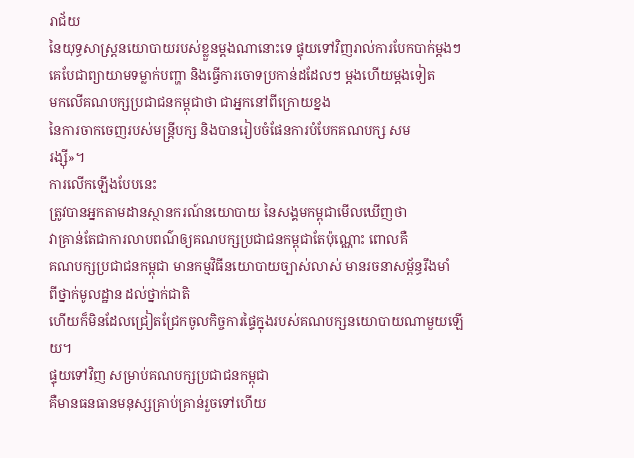រាជ័យ
នៃយុទ្ធសាស្ត្រនយោបាយរបស់ខ្លួនម្តងណានោះទេ ផ្ទុយទៅវិញរាល់ការបែកបាក់ម្តងៗ
គេបែជាព្យាយាមទម្លាក់បញ្ហា និងធ្វើការចោទប្រកាន់ដដែលៗ ម្តងហើយម្តងទៀត
មកលើគណបក្សប្រជាជនកម្ពុជាថា ជាអ្នកនៅពីក្រោយខ្នង
នៃការចាកចេញរបស់មន្ត្រីបក្ស និងបានរៀបចំផែនការបំបែកគណបក្ស សម
រង្ស៊ី»។
ការលើកឡើងបែបនេះ
ត្រូវបានអ្នកតាមដានស្ថានករណ៍នយោបាយ នៃសង្គមកម្ពុជាមើលឃើញថា
វាគ្រាន់តែជាការលាបពណ៌ឲ្យគណបក្សប្រជាជនកម្ពុជាតែប៉ុណ្ណោះ ពោលគឺ
គណបក្សប្រជាជនកម្ពុជា មានកម្មវិធីនយោបាយច្បាស់លាស់ មានរចនាសម្ព័ន្ធរឹងមាំ
ពីថ្នាក់មូលដ្ឋាន ដល់ថ្នាក់ជាតិ
ហើយក៏មិនដែលជ្រៀតជ្រែកចូលកិច្ចការផ្ទៃក្នុងរបស់គណបក្សនយោបាយណាមួយឡើយ។
ផ្ទុយទៅវិញ សម្រាប់គណបក្សប្រជាជនកម្ពុជា
គឺមានធនធានមនុស្សគ្រាប់គ្រាន់រួចទៅហើយ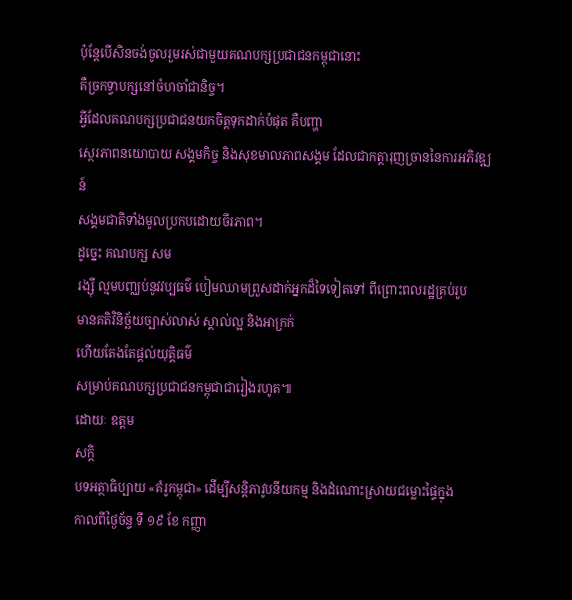ប៉ុន្តែបើសិនចង់ចូលរួមរស់ជាមួយគណបក្សប្រជាជនកម្ពុជានោះ
គឺច្រកទ្វាបក្សនៅចំហចាំជានិច្ច។
អ្វីដែលគណបក្សប្រជាជនយកចិត្តទុកដាក់បំផុត គឺបញ្ហា
ស្ថេរភាពនយោបាយ សង្គមកិច្ច និងសុខមាលភាពសង្គម ដែលជាកត្តារុញច្រាននៃការអភិវឌ្ឍន៍
សង្គមជាតិទាំងមូលប្រកបដោយចីរភាព។
ដូច្នេះ គណបក្ស សម
រង្ស៊ី ល្មមបញ្ឈប់នូវវប្បធម៌ បៀមឈាមព្រួសដាក់អ្នកដ៏ទៃទៀតទៅ ពីព្រោះពលរដ្ឋគ្រប់រូប
មានគតិវិនិច្ឆ័យច្បាស់លាស់ ស្គាល់ល្អ និងអាក្រក់
ហើយតែងតែផ្តល់យុត្តិធម៌
សម្រាប់គណបក្សប្រជាជនកម្ពុជាជារៀងរហូត៕
ដោយៈ ឧត្តម
សក្តិ
បទអត្ថាធិប្បាយ «គំរូកម្ពុជា» ដើម្បីសន្តិភាវូបនីយកម្ម និងដំណោះស្រាយជម្លោះផ្ទៃក្នុង
កាលពីថ្ងៃច័ន្ទ ទី ១៩ ខែ កញ្ញា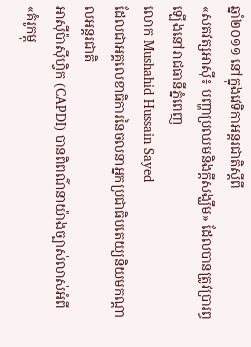ឆ្នាំ២០១១ នៅក្នុងវេទិកាអន្តរជាតិស្តីពី
«សតវត្សអាស៊ី៖ បញ្ហាប្រឈមនិងក្តីសង្ឃឹម» ដែលបានត្រូវប្រារព្ធឡើងនៅរាជធានីភ្នំពេញ
លោក Mushahid Hussain Sayed
ដែលជាអគ្គលេខាធិការនៃចលនាអ្នកប្រជាធិបតេយ្យនិយមកណ្តាលអន្តរជាតិ
អាស៊ីប៉ាស៊ីហ្វិក (CAPDI) បានពិពណ៌នាយ៉ាងច្បាស់លាស់អំពី «គំរូកម្ពុ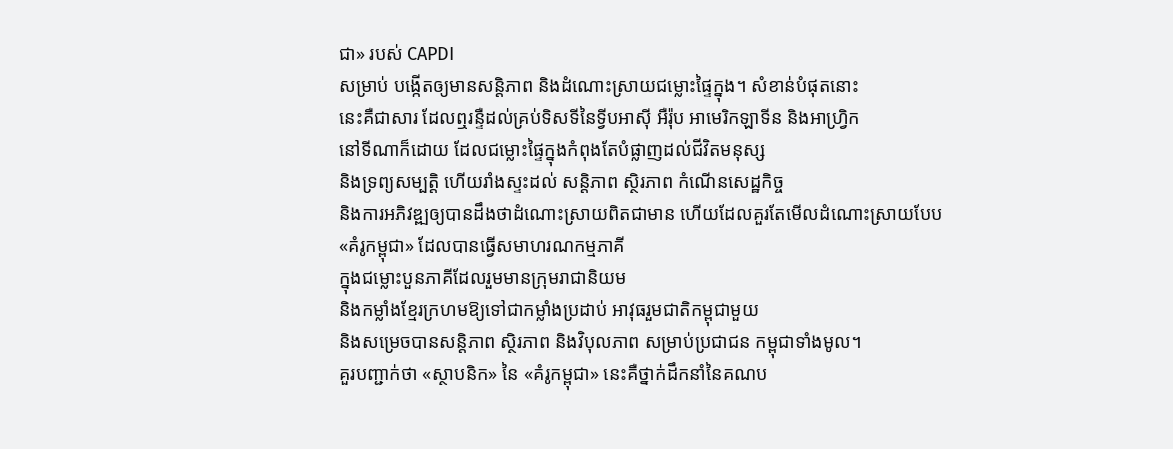ជា» របស់ CAPDI
សម្រាប់ បង្កើតឲ្យមានសន្តិភាព និងដំណោះស្រាយជម្លោះផ្ទៃក្នុង។ សំខាន់បំផុតនោះ
នេះគឺជាសារ ដែលឮរន្ទឺដល់គ្រប់ទិសទីនៃទ្វីបអាស៊ី អឺរ៉ុប អាមេរិកឡាទីន និងអាហ្វ្រិក
នៅទីណាក៏ដោយ ដែលជម្លោះផ្ទៃក្នុងកំពុងតែបំផ្លាញដល់ជីវិតមនុស្ស
និងទ្រព្យសម្បត្តិ ហើយរាំងស្ទះដល់ សន្តិភាព ស្ថិរភាព កំណើនសេដ្ឋកិច្ច
និងការអភិវឌ្ឍឲ្យបានដឹងថាដំណោះស្រាយពិតជាមាន ហើយដែលគួរតែមើលដំណោះស្រាយបែប
«គំរូកម្ពុជា» ដែលបានធ្វើសមាហរណកម្មភាគី
ក្នុងជម្លោះបួនភាគីដែលរួមមានក្រុមរាជានិយម
និងកម្លាំងខ្មែរក្រហមឱ្យទៅជាកម្លាំងប្រដាប់ អាវុធរួមជាតិកម្ពុជាមួយ
និងសម្រេចបានសន្តិភាព ស្ថិរភាព និងវិបុលភាព សម្រាប់ប្រជាជន កម្ពុជាទាំងមូល។
គួរបញ្ជាក់ថា «ស្ថាបនិក» នៃ «គំរូកម្ពុជា» នេះគឺថ្នាក់ដឹកនាំនៃគណប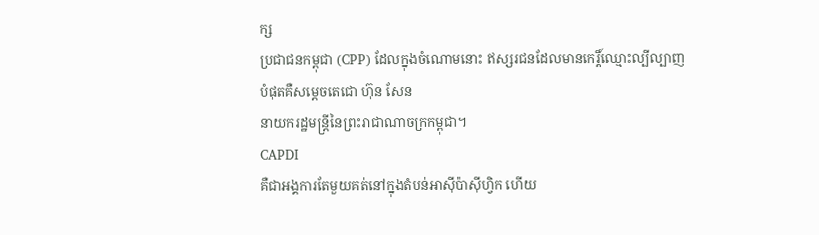ក្ស
ប្រជាជនកម្ពុជា (CPP) ដែលក្នុងចំណោមនោះ ឥស្សរជនដែលមានកេរ្តិ៍ឈ្មោះល្បីល្បាញ
បំផុតគឺសម្តេចតេជោ ហ៊ុន សែន
នាយករដ្ឋមន្ត្រីនៃព្រះរាជាណាចក្រកម្ពុជា។
CAPDI
គឺជាអង្គការតែមួយគត់នៅក្នុងតំបន់អាស៊ីប៉ាស៊ីហ្វិក ហើយ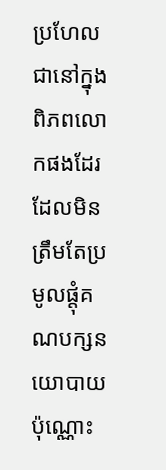ប្រហែលជានៅក្នុង ពិភពលោកផងដែរ
ដែលមិនត្រឹមតែប្រមូលផ្តុំគណបក្សនយោបាយប៉ុណ្ណោះ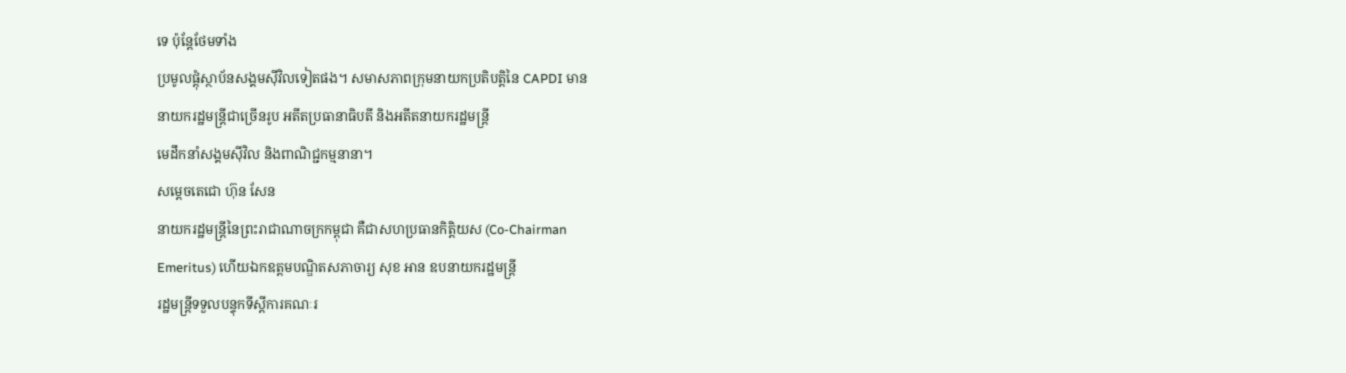ទេ ប៉ុន្តែថែមទាំង
ប្រមូលផ្តុំស្ថាប័នសង្គមស៊ីវិលទៀតផង។ សមាសភាពក្រុមនាយកប្រតិបត្តិនៃ CAPDI មាន
នាយករដ្ឋមន្ត្រីជាច្រើនរូប អតីតប្រធានាធិបតី និងអតីតនាយករដ្ឋមន្ត្រី
មេដឹកនាំសង្គមស៊ីវិល និងពាណិជ្ជកម្មនានា។
សម្តេចតេជោ ហ៊ុន សែន
នាយករដ្ឋមន្ត្រីនៃព្រះរាជាណាចក្រកម្ពុជា គឺជាសហប្រធានកិត្តិយស (Co-Chairman
Emeritus) ហើយឯកឧត្តមបណ្ឌិតសភាចារ្យ សុខ អាន ឧបនាយករដ្ឋមន្រ្តី
រដ្ឋមន្រ្តីទទួលបន្ទុកទីស្តីការគណៈរ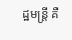ដ្ឋមន្រ្តី គឺ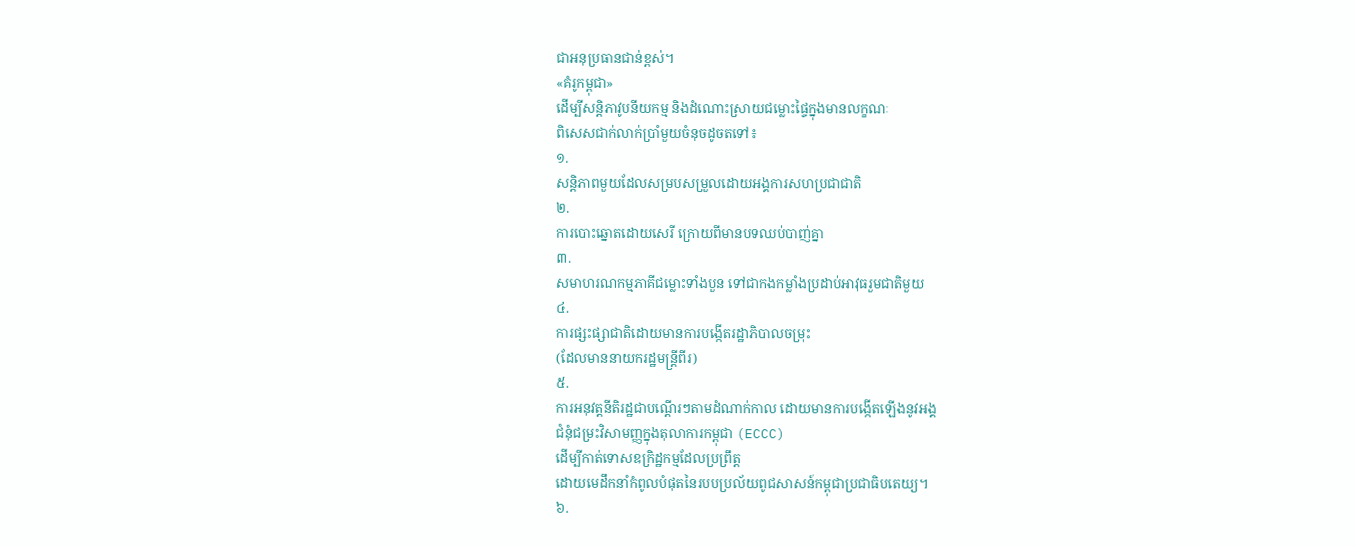ជាអនុប្រធានជាន់ខ្ពស់។
«គំរូកម្ពុជា»
ដើម្បីសន្តិភាវូបនីយកម្ម និងដំណោះស្រាយជម្លោះផ្ទៃក្នុងមានលក្ខណៈ
ពិសេសជាក់លាក់ប្រាំមួយចំនុចដូចតទៅ៖
១.
សន្តិភាពមួយដែលសម្របសម្រួលដោយអង្គការសហប្រជាជាតិ
២.
ការបោះឆ្នោតដោយសេរី ក្រោយពីមានបទឈប់បាញ់គ្នា
៣.
សមាហរណកម្មភាគីជម្លោះទាំងបួន ទៅជាកងកម្លាំងប្រដាប់អាវុធរួមជាតិមួយ
៤.
ការផ្សះផ្សាជាតិដោយមានការបង្កើតរដ្ឋាភិបាលចម្រុះ
(ដែលមាននាយករដ្ឋមន្ត្រីពីរ)
៥.
ការអនុវត្តនីតិរដ្ឋជាបណ្តើរៗតាមដំណាក់កាល ដោយមានការបង្កើតឡើងនូវអង្គ
ជំនុំជម្រះវិសាមញ្ញក្នុងតុលាការកម្ពុជា (ECCC)
ដើម្បីកាត់ទោសឧក្រិដ្ឋកម្មដែលប្រព្រឹត្ត
ដោយមេដឹកនាំកំពូលបំផុតនៃរបបប្រល័យពូជសាសន៍កម្ពុជាប្រជាធិបតេយ្យ។
៦.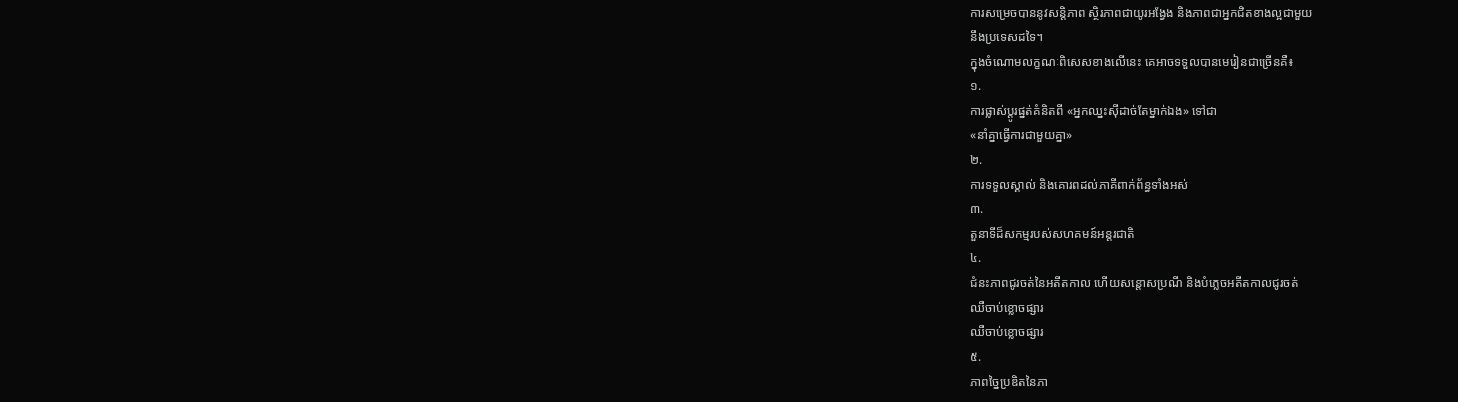ការសម្រេចបាននូវសន្តិភាព ស្ថិរភាពជាយូរអង្វែង និងភាពជាអ្នកជិតខាងល្អជាមួយ
នឹងប្រទេសដទៃ។
ក្នុងចំណោមលក្ខណៈពិសេសខាងលើនេះ គេអាចទទួលបានមេរៀនជាច្រើនគឺ៖
១.
ការផ្លាស់ប្តូរផ្នត់គំនិតពី «អ្នកឈ្នះស៊ីដាច់តែម្នាក់ឯង» ទៅជា
«នាំគ្នាធ្វើការជាមួយគ្នា»
២.
ការទទួលស្គាល់ និងគោរពដល់ភាគីពាក់ព័ន្ធទាំងអស់
៣.
តួនាទីដ៏សកម្មរបស់សហគមន៍អន្តរជាតិ
៤.
ជំនះភាពជូរចត់នៃអតីតកាល ហើយសន្តោសប្រណី និងបំភ្លេចអតីតកាលជូរចត់
ឈឺចាប់ខ្លោចផ្សារ
ឈឺចាប់ខ្លោចផ្សារ
៥.
ភាពច្នៃប្រឌិតនៃភា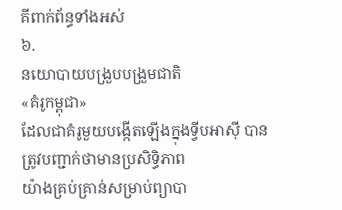គីពាក់ព័ន្ធទាំងអស់
៦.
នយោបាយបង្រួបបង្រួមជាតិ
«គំរូកម្ពុជា»
ដែលជាគំរូមួយបង្កើតឡើងក្នុងទ្វីបអាស៊ី បានត្រូវបញ្ជាក់ថាមានប្រសិទ្ធិភាព
យ៉ាងគ្រប់គ្រាន់សម្រាប់ព្យាបា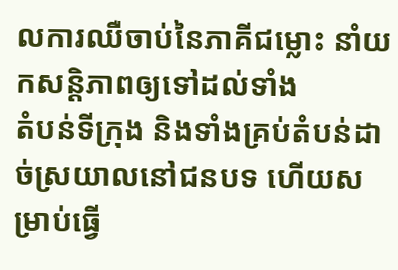លការឈឺចាប់នៃភាគីជម្លោះ នាំយកសន្តិភាពឲ្យទៅដល់ទាំង
តំបន់ទីក្រុង និងទាំងគ្រប់តំបន់ដាច់ស្រយាលនៅជនបទ ហើយសម្រាប់ធ្វើ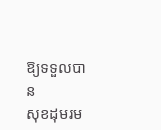ឱ្យទទួលបាន
សុខដុមរម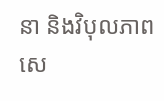នា និងវិបុលភាពសេ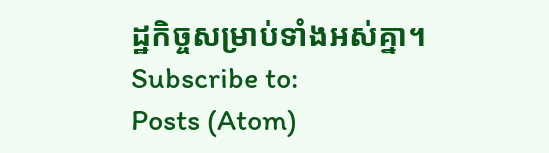ដ្ឋកិច្ចសម្រាប់ទាំងអស់គ្នា។
Subscribe to:
Posts (Atom)